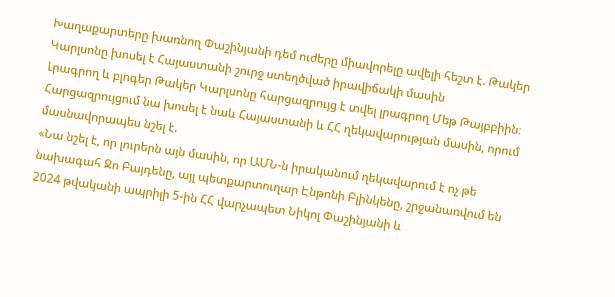Խաղաքարտերը խառնող Փաշինյանի դեմ ուժերը միավորելը ավելի հեշտ է. Թակեր Կարլսոնը խոսել է Հայաստանի շուրջ ստեղծված իրավիճակի մասին
Լրագրող և բլոգեր Թակեր Կարլսոնը հարցազրույց է տվել լրագրող Մեթ Թայբբիին։ Հարցազրույցում նա խոսել է նաև Հայաստանի և ՀՀ ղեկավարության մասին, որում մասնավորապես նշել է.
«Նա նշել է, որ լուրերն այն մասին, որ ԱՄՆ-ն իրականում ղեկավարում է ոչ թե նախագահ Ջո Բայդենը, այլ պետքարտուղար Էնթոնի Բլինկենը, շրջանառվում են 2024 թվականի ապրիլի 5-ին ՀՀ վարչապետ Նիկոլ Փաշինյանի և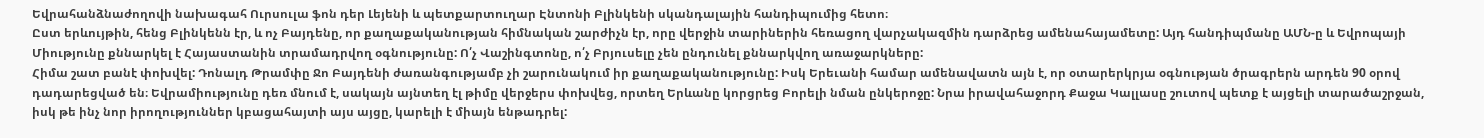Եվրահանձնաժողովի նախագահ Ուրսուլա ֆոն դեր Լեյենի և պետքարտուղար Էնտոնի Բլինկենի սկանդալային հանդիպումից հետո։
Ըստ երևույթին, հենց Բլինկենն էր, և ոչ Բայդենը, որ քաղաքականության հիմնական շարժիչն էր, որը վերջին տարիներին հեռացող վարչակազմին դարձրեց ամենահայամետը: Այդ հանդիպմանը ԱՄՆ-ը և Եվրոպայի Միությունը քննարկել է Հայաստանին տրամադրվող օգնությունը: Ո՛չ Վաշինգտոնը, ո՛չ Բրյուսելը չեն ընդունել քննարկվող առաջարկները:
Հիմա շատ բանէ փոխվել: Դոնալդ Թրամփը Ջո Բայդենի ժառանգությամբ չի շարունակում իր քաղաքականությունը: Իսկ Երեւանի համար ամենավատն այն է, որ օտարերկրյա օգնության ծրագրերն արդեն 90 օրով դադարեցված են։ Եվրամիությունը դեռ մնում է, սակայն այնտեղ էլ թիմը վերջերս փոխվեց, որտեղ Երևանը կորցրեց Բորելի նման ընկերոջը: Նրա իրավահաջորդ Քաջա Կալլասը շուտով պետք է այցելի տարածաշրջան, իսկ թե ինչ նոր իրողություններ կբացահայտի այս այցը, կարելի է միայն ենթադրել: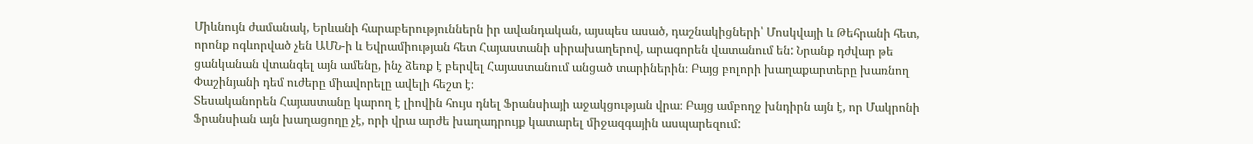Միևնույն ժամանակ, Երևանի հարաբերություններն իր ավանդական, այսպես ասած, դաշնակիցների՝ Մոսկվայի և Թեհրանի հետ, որոնք ոգևորված չեն ԱՄՆ-ի և Եվրամիության հետ Հայաստանի սիրախաղերով, արագորեն վատանում են: Նրանք դժվար թե ցանկանան վտանգել այն ամենը, ինչ ձեռք է բերվել Հայաստանում անցած տարիներին։ Բայց բոլորի խաղաքարտերը խառնող Փաշինյանի դեմ ուժերը միավորելը ավելի հեշտ է։
Տեսականորեն Հայաստանը կարող է լիովին հույս դնել Ֆրանսիայի աջակցության վրա։ Բայց ամբողջ խնդիրն այն է, որ Մակրոնի Ֆրանսիան այն խաղացողը չէ, որի վրա արժե խաղադրույք կատարել միջազգային ասպարեզում: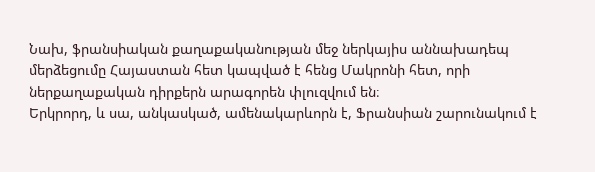Նախ, ֆրանսիական քաղաքականության մեջ ներկայիս աննախադեպ մերձեցումը Հայաստան հետ կապված է հենց Մակրոնի հետ, որի ներքաղաքական դիրքերն արագորեն փլուզվում են։
Երկրորդ, և սա, անկասկած, ամենակարևորն է, Ֆրանսիան շարունակում է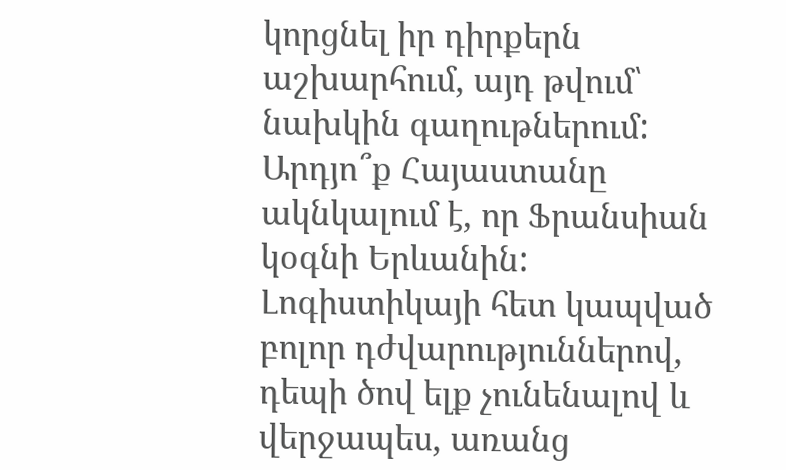կորցնել իր դիրքերն աշխարհում, այդ թվում՝ նախկին գաղութներում:
Արդյո՞ք Հայաստանը ակնկալում է, որ Ֆրանսիան կօգնի Երևանին: Լոգիստիկայի հետ կապված բոլոր դժվարություններով, դեպի ծով ելք չունենալով և վերջապես, առանց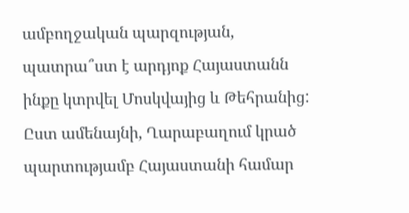ամբողջական պարզության, պատրա՞ստ է արդյոք Հայաստանն ինքը կտրվել Մոսկվայից և Թեհրանից: Ըստ ամենայնի, Ղարաբաղում կրած պարտությամբ Հայաստանի համար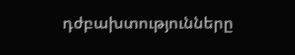դժբախտությունները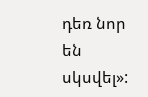դեռ նոր են սկսվել»: